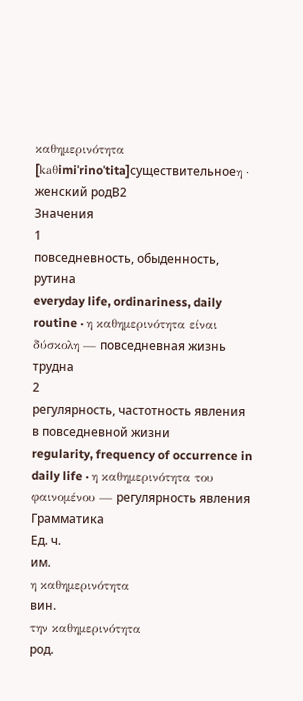καθημερινότητα
[kaθimiˈrinoˈtita]существительноеη · женский родB2
Значения
1
повседневность, обыденность, рутина
everyday life, ordinariness, daily routine · η καθημερινότητα είναι δύσκολη — повседневная жизнь трудна
2
регулярность, частотность явления в повседневной жизни
regularity, frequency of occurrence in daily life · η καθημερινότητα του φαινομένου — регулярность явления
Грамматика
Ед. ч.
им.
η καθημερινότητα
вин.
την καθημερινότητα
род.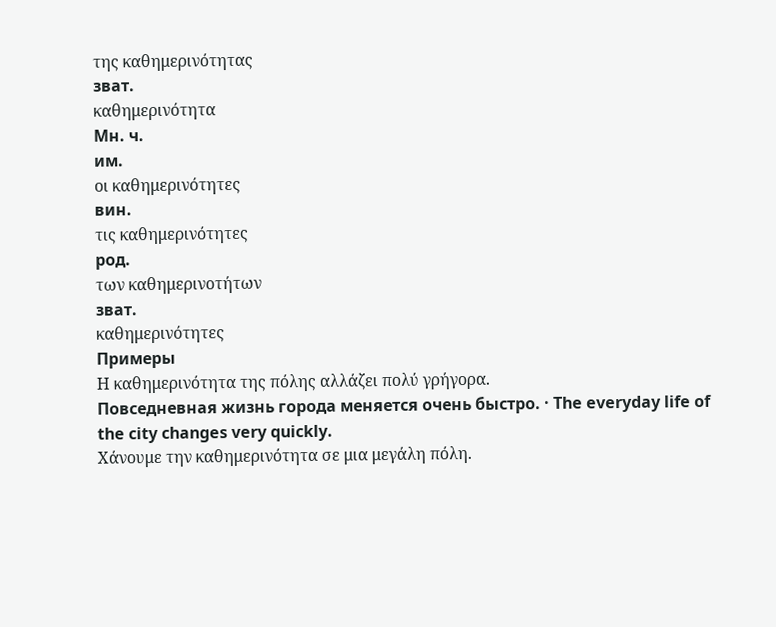της καθημερινότητας
зват.
καθημερινότητα
Мн. ч.
им.
οι καθημερινότητες
вин.
τις καθημερινότητες
род.
των καθημερινοτήτων
зват.
καθημερινότητες
Примеры
Η καθημερινότητα της πόλης αλλάζει πολύ γρήγορα.
Повседневная жизнь города меняется очень быстро. · The everyday life of the city changes very quickly.
Χάνουμε την καθημερινότητα σε μια μεγάλη πόλη.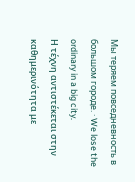Мы теряем повседневность в большом городе. · We lose the ordinary in a big city.
Η τέχνη αντιστέκεται στην καθημερινότητα με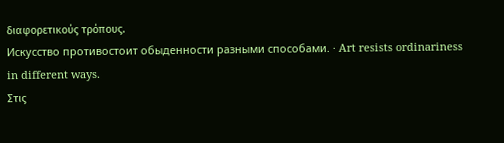διαφορετικούς τρόπους.
Искусство противостоит обыденности разными способами. · Art resists ordinariness in different ways.
Στις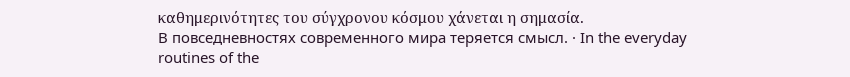καθημερινότητες του σύγχρονου κόσμου χάνεται η σημασία.
В повседневностях современного мира теряется смысл. · In the everyday routines of the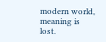modern world, meaning is lost.